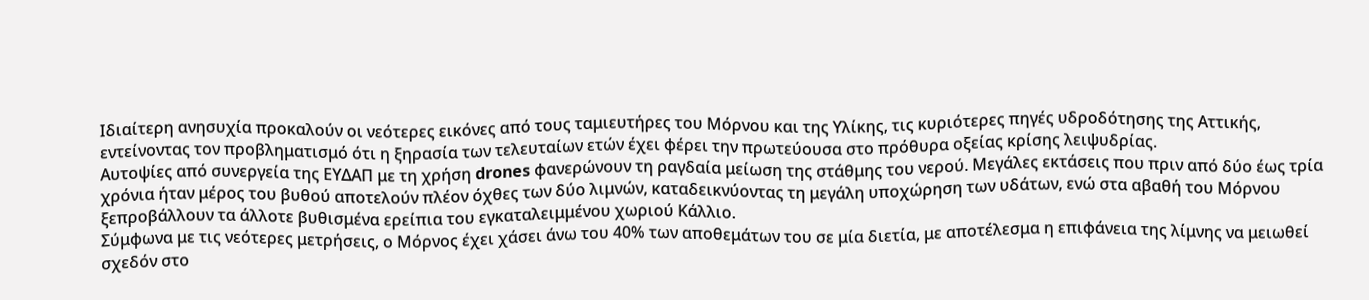Ιδιαίτερη ανησυχία προκαλούν οι νεότερες εικόνες από τους ταμιευτήρες του Μόρνου και της Υλίκης, τις κυριότερες πηγές υδροδότησης της Αττικής, εντείνοντας τον προβληματισμό ότι η ξηρασία των τελευταίων ετών έχει φέρει την πρωτεύουσα στο πρόθυρα οξείας κρίσης λειψυδρίας.
Αυτοψίες από συνεργεία της ΕΥΔΑΠ με τη χρήση drones φανερώνουν τη ραγδαία μείωση της στάθμης του νερού. Μεγάλες εκτάσεις που πριν από δύο έως τρία χρόνια ήταν μέρος του βυθού αποτελούν πλέον όχθες των δύο λιμνών, καταδεικνύοντας τη μεγάλη υποχώρηση των υδάτων, ενώ στα αβαθή του Μόρνου ξεπροβάλλουν τα άλλοτε βυθισμένα ερείπια του εγκαταλειμμένου χωριού Κάλλιο.
Σύμφωνα με τις νεότερες μετρήσεις, ο Μόρνος έχει χάσει άνω του 40% των αποθεμάτων του σε μία διετία, με αποτέλεσμα η επιφάνεια της λίμνης να μειωθεί σχεδόν στο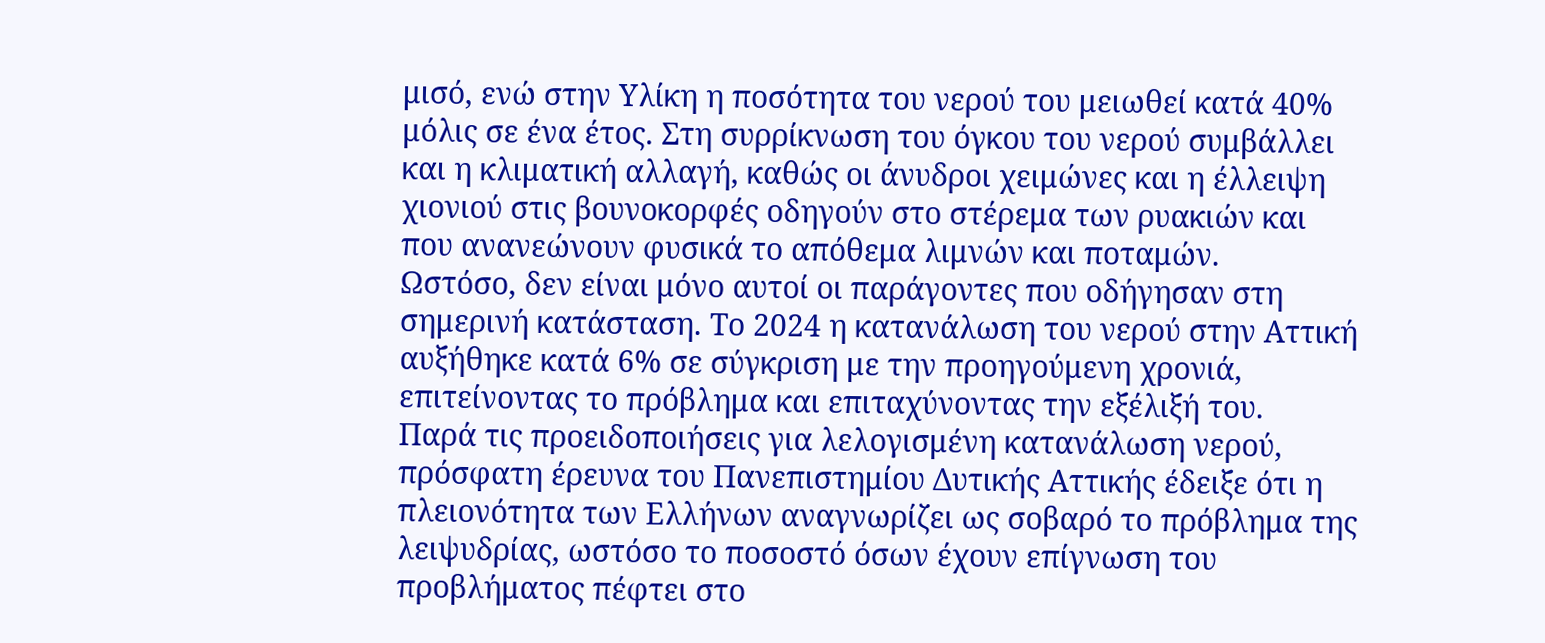μισό, ενώ στην Υλίκη η ποσότητα του νερού του μειωθεί κατά 40% μόλις σε ένα έτος. Στη συρρίκνωση του όγκου του νερού συμβάλλει και η κλιματική αλλαγή, καθώς οι άνυδροι χειμώνες και η έλλειψη χιονιού στις βουνοκορφές οδηγούν στο στέρεμα των ρυακιών και που ανανεώνουν φυσικά το απόθεμα λιμνών και ποταμών.
Ωστόσο, δεν είναι μόνο αυτοί οι παράγοντες που οδήγησαν στη σημερινή κατάσταση. Το 2024 η κατανάλωση του νερού στην Αττική αυξήθηκε κατά 6% σε σύγκριση με την προηγούμενη χρονιά, επιτείνοντας το πρόβλημα και επιταχύνοντας την εξέλιξή του.
Παρά τις προειδοποιήσεις για λελογισμένη κατανάλωση νερού, πρόσφατη έρευνα του Πανεπιστημίου Δυτικής Αττικής έδειξε ότι η πλειονότητα των Ελλήνων αναγνωρίζει ως σοβαρό το πρόβλημα της λειψυδρίας, ωστόσο το ποσοστό όσων έχουν επίγνωση του προβλήματος πέφτει στο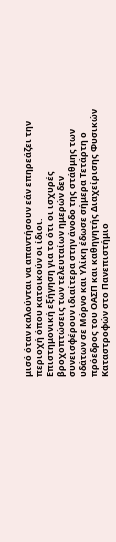μισό όταν καλούνται να απαντήσουν εάν επηρεάζει την περιοχή όπου κατοικούν οι ίδιοι.
Επιστημονική εξήγηση για το ότι οι ισχυρές βροχοπτώσεις των τελευταίων ημερών δεν συνεισφέρουν ιδιαίτερα στην άνοδο της στάθμης των υδάτων σε Μόρνο και Υλίκη έδωσε σήμερα Τετάρτη ο πρόεδρος του ΟΑΣΠ και καθηγητής Διαχείρισης Φυσικών Καταστροφών στο Πανεπιστήμιο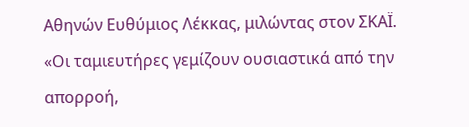Αθηνών Ευθύμιος Λέκκας, μιλώντας στον ΣΚΑΪ. «Οι ταμιευτήρες γεμίζουν ουσιαστικά από την απορροή,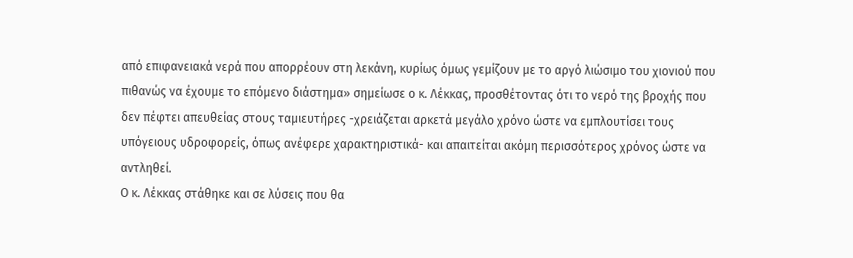από επιφανειακά νερά που απορρέουν στη λεκάνη, κυρίως όμως γεμίζουν με το αργό λιώσιμο του χιονιού που πιθανώς να έχουμε το επόμενο διάστημα» σημείωσε ο κ. Λέκκας, προσθέτοντας ότι το νερό της βροχής που δεν πέφτει απευθείας στους ταμιευτήρες -χρειάζεται αρκετά μεγάλο χρόνο ώστε να εμπλουτίσει τους υπόγειους υδροφορείς, όπως ανέφερε χαρακτηριστικά- και απαιτείται ακόμη περισσότερος χρόνος ώστε να αντληθεί.
Ο κ. Λέκκας στάθηκε και σε λύσεις που θα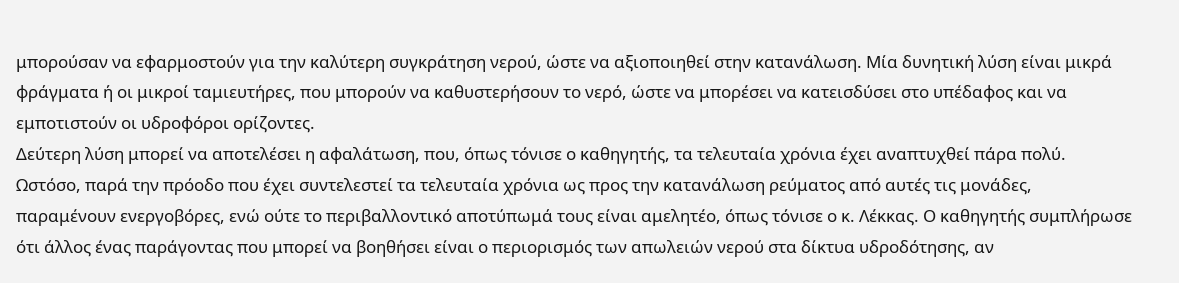μπορούσαν να εφαρμοστούν για την καλύτερη συγκράτηση νερού, ώστε να αξιοποιηθεί στην κατανάλωση. Μία δυνητική λύση είναι μικρά φράγματα ή οι μικροί ταμιευτήρες, που μπορούν να καθυστερήσουν το νερό, ώστε να μπορέσει να κατεισδύσει στο υπέδαφος και να εμποτιστούν οι υδροφόροι ορίζοντες.
Δεύτερη λύση μπορεί να αποτελέσει η αφαλάτωση, που, όπως τόνισε ο καθηγητής, τα τελευταία χρόνια έχει αναπτυχθεί πάρα πολύ. Ωστόσο, παρά την πρόοδο που έχει συντελεστεί τα τελευταία χρόνια ως προς την κατανάλωση ρεύματος από αυτές τις μονάδες, παραμένουν ενεργοβόρες, ενώ ούτε το περιβαλλοντικό αποτύπωμά τους είναι αμελητέο, όπως τόνισε ο κ. Λέκκας. Ο καθηγητής συμπλήρωσε ότι άλλος ένας παράγοντας που μπορεί να βοηθήσει είναι ο περιορισμός των απωλειών νερού στα δίκτυα υδροδότησης, αν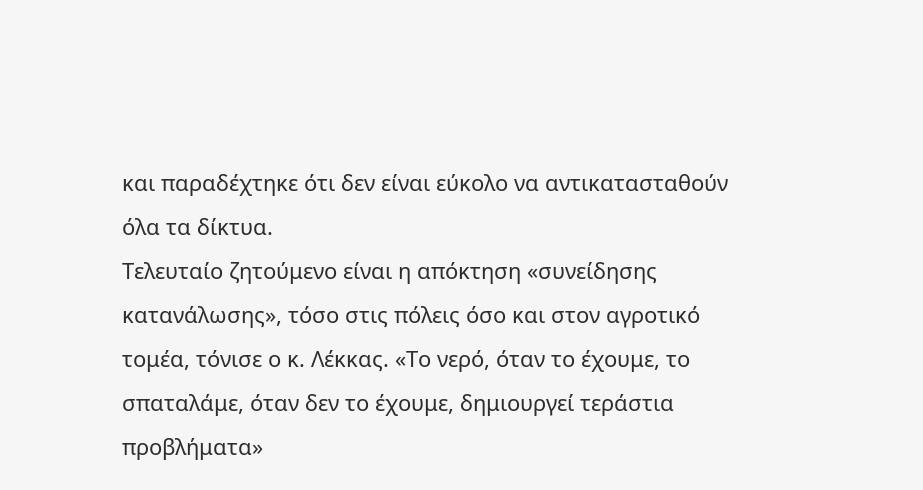και παραδέχτηκε ότι δεν είναι εύκολο να αντικατασταθούν όλα τα δίκτυα.
Τελευταίο ζητούμενο είναι η απόκτηση «συνείδησης κατανάλωσης», τόσο στις πόλεις όσο και στον αγροτικό τομέα, τόνισε ο κ. Λέκκας. «Το νερό, όταν το έχουμε, το σπαταλάμε, όταν δεν το έχουμε, δημιουργεί τεράστια προβλήματα»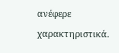ανέφερε χαρακτηριστικά.